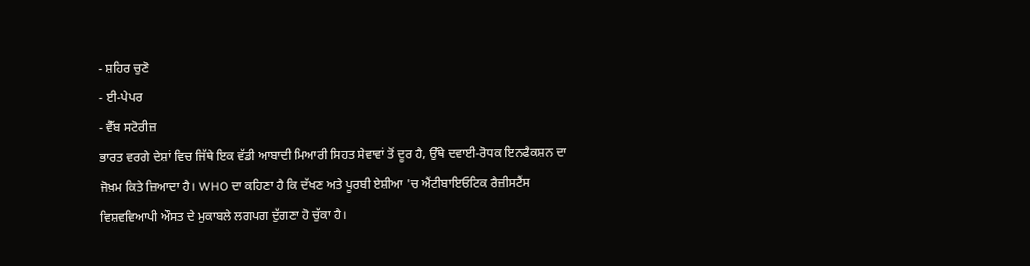- ਸ਼ਹਿਰ ਚੁਣੋ
- ਈ-ਪੇਪਰ
- ਵੈੱਬ ਸਟੋਰੀਜ਼
ਭਾਰਤ ਵਰਗੇ ਦੇਸ਼ਾਂ ਵਿਚ ਜਿੱਥੇ ਇਕ ਵੱਡੀ ਆਬਾਦੀ ਮਿਆਰੀ ਸਿਹਤ ਸੇਵਾਵਾਂ ਤੋਂ ਦੂਰ ਹੈ, ਉੱਥੇ ਦਵਾਈ-ਰੋਧਕ ਇਨਫੈਕਸ਼ਨ ਦਾ ਜੋਖ਼ਮ ਕਿਤੇ ਜ਼ਿਆਦਾ ਹੈ। WHO ਦਾ ਕਹਿਣਾ ਹੈ ਕਿ ਦੱਖਣ ਅਤੇ ਪੂਰਬੀ ਏਸ਼ੀਆ 'ਚ ਐਂਟੀਬਾਇਓਟਿਕ ਰੈਜ਼ੀਸਟੈਂਸ ਵਿਸ਼ਵਵਿਆਪੀ ਔਸਤ ਦੇ ਮੁਕਾਬਲੇ ਲਗਪਗ ਦੁੱਗਣਾ ਹੋ ਚੁੱਕਾ ਹੈ।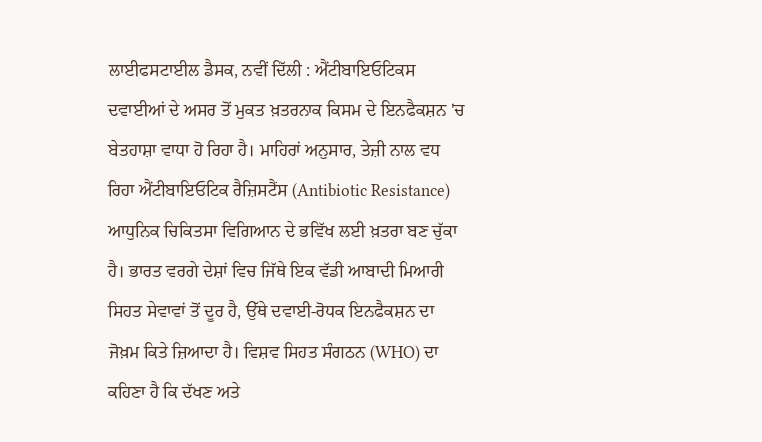ਲਾਈਫਸਟਾਈਲ ਡੈਸਕ, ਨਵੀਂ ਦਿੱਲੀ : ਐਂਟੀਬਾਇਓਟਿਕਸ ਦਵਾਈਆਂ ਦੇ ਅਸਰ ਤੋਂ ਮੁਕਤ ਖ਼ਤਰਨਾਕ ਕਿਸਮ ਦੇ ਇਨਫੈਕਸ਼ਨ 'ਚ ਬੇਤਹਾਸ਼ਾ ਵਾਧਾ ਹੋ ਰਿਹਾ ਹੈ। ਮਾਹਿਰਾਂ ਅਨੁਸਾਰ, ਤੇਜ਼ੀ ਨਾਲ ਵਧ ਰਿਹਾ ਐਂਟੀਬਾਇਓਟਿਕ ਰੈਜ਼ਿਸਟੈਂਸ (Antibiotic Resistance) ਆਧੁਨਿਕ ਚਿਕਿਤਸਾ ਵਿਗਿਆਨ ਦੇ ਭਵਿੱਖ ਲਈ ਖ਼ਤਰਾ ਬਣ ਚੁੱਕਾ ਹੈ। ਭਾਰਤ ਵਰਗੇ ਦੇਸ਼ਾਂ ਵਿਚ ਜਿੱਥੇ ਇਕ ਵੱਡੀ ਆਬਾਦੀ ਮਿਆਰੀ ਸਿਹਤ ਸੇਵਾਵਾਂ ਤੋਂ ਦੂਰ ਹੈ, ਉੱਥੇ ਦਵਾਈ-ਰੋਧਕ ਇਨਫੈਕਸ਼ਨ ਦਾ ਜੋਖ਼ਮ ਕਿਤੇ ਜ਼ਿਆਦਾ ਹੈ। ਵਿਸ਼ਵ ਸਿਹਤ ਸੰਗਠਨ (WHO) ਦਾ ਕਹਿਣਾ ਹੈ ਕਿ ਦੱਖਣ ਅਤੇ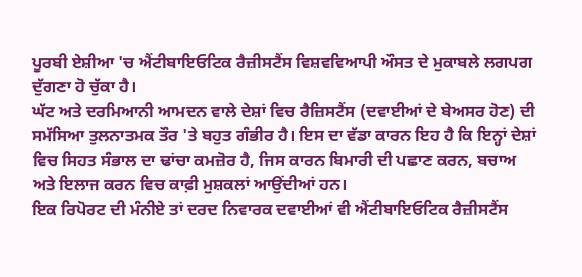ਪੂਰਬੀ ਏਸ਼ੀਆ 'ਚ ਐਂਟੀਬਾਇਓਟਿਕ ਰੈਜ਼ੀਸਟੈਂਸ ਵਿਸ਼ਵਵਿਆਪੀ ਔਸਤ ਦੇ ਮੁਕਾਬਲੇ ਲਗਪਗ ਦੁੱਗਣਾ ਹੋ ਚੁੱਕਾ ਹੈ।
ਘੱਟ ਅਤੇ ਦਰਮਿਆਨੀ ਆਮਦਨ ਵਾਲੇ ਦੇਸ਼ਾਂ ਵਿਚ ਰੈਜ਼ਿਸਟੈਂਸ (ਦਵਾਈਆਂ ਦੇ ਬੇਅਸਰ ਹੋਣ) ਦੀ ਸਮੱਸਿਆ ਤੁਲਨਾਤਮਕ ਤੌਰ 'ਤੇ ਬਹੁਤ ਗੰਭੀਰ ਹੈ। ਇਸ ਦਾ ਵੱਡਾ ਕਾਰਨ ਇਹ ਹੈ ਕਿ ਇਨ੍ਹਾਂ ਦੇਸ਼ਾਂ ਵਿਚ ਸਿਹਤ ਸੰਭਾਲ ਦਾ ਢਾਂਚਾ ਕਮਜ਼ੋਰ ਹੈ, ਜਿਸ ਕਾਰਨ ਬਿਮਾਰੀ ਦੀ ਪਛਾਣ ਕਰਨ, ਬਚਾਅ ਅਤੇ ਇਲਾਜ ਕਰਨ ਵਿਚ ਕਾਫ਼ੀ ਮੁਸ਼ਕਲਾਂ ਆਉਂਦੀਆਂ ਹਨ।
ਇਕ ਰਿਪੋਰਟ ਦੀ ਮੰਨੀਏ ਤਾਂ ਦਰਦ ਨਿਵਾਰਕ ਦਵਾਈਆਂ ਵੀ ਐਂਟੀਬਾਇਓਟਿਕ ਰੈਜ਼ੀਸਟੈਂਸ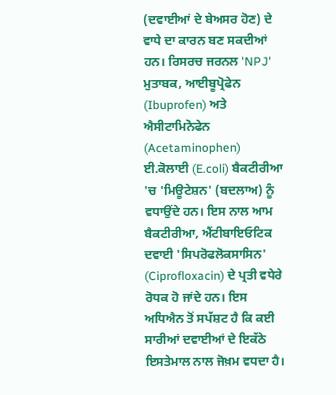(ਦਵਾਈਆਂ ਦੇ ਬੇਅਸਰ ਹੋਣ) ਦੇ ਵਾਧੇ ਦਾ ਕਾਰਨ ਬਣ ਸਕਦੀਆਂ ਹਨ। ਰਿਸਰਚ ਜਰਨਲ 'NPJ' ਮੁਤਾਬਕ, ਆਈਬੂਪ੍ਰੋਫੇਨ (Ibuprofen) ਅਤੇ ਐਸੀਟਾਮਿਨੋਫੇਨ (Acetaminophen) ਈ.ਕੋਲਾਈ (E.coli) ਬੈਕਟੀਰੀਆ 'ਚ 'ਮਿਊਟੇਸ਼ਨ' (ਬਦਲਾਅ) ਨੂੰ ਵਧਾਉਂਦੇ ਹਨ। ਇਸ ਨਾਲ ਆਮ ਬੈਕਟੀਰੀਆ, ਐਂਟੀਬਾਇਓਟਿਕ ਦਵਾਈ 'ਸਿਪਰੋਫਲੋਕਸਾਸਿਨ' (Ciprofloxacin) ਦੇ ਪ੍ਰਤੀ ਵਧੇਰੇ ਰੋਧਕ ਹੋ ਜਾਂਦੇ ਹਨ। ਇਸ ਅਧਿਐਨ ਤੋਂ ਸਪੱਸ਼ਟ ਹੈ ਕਿ ਕਈ ਸਾਰੀਆਂ ਦਵਾਈਆਂ ਦੇ ਇਕੱਠੇ ਇਸਤੇਮਾਲ ਨਾਲ ਜੋਖ਼ਮ ਵਧਦਾ ਹੈ।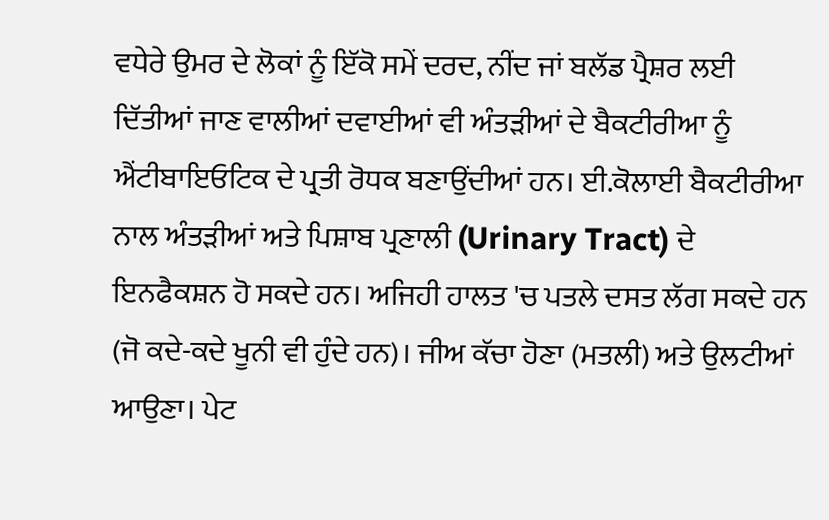ਵਧੇਰੇ ਉਮਰ ਦੇ ਲੋਕਾਂ ਨੂੰ ਇੱਕੋ ਸਮੇਂ ਦਰਦ, ਨੀਂਦ ਜਾਂ ਬਲੱਡ ਪ੍ਰੈਸ਼ਰ ਲਈ ਦਿੱਤੀਆਂ ਜਾਣ ਵਾਲੀਆਂ ਦਵਾਈਆਂ ਵੀ ਅੰਤੜੀਆਂ ਦੇ ਬੈਕਟੀਰੀਆ ਨੂੰ ਐਂਟੀਬਾਇਓਟਿਕ ਦੇ ਪ੍ਰਤੀ ਰੋਧਕ ਬਣਾਉਂਦੀਆਂ ਹਨ। ਈ.ਕੋਲਾਈ ਬੈਕਟੀਰੀਆ ਨਾਲ ਅੰਤੜੀਆਂ ਅਤੇ ਪਿਸ਼ਾਬ ਪ੍ਰਣਾਲੀ (Urinary Tract) ਦੇ ਇਨਫੈਕਸ਼ਨ ਹੋ ਸਕਦੇ ਹਨ। ਅਜਿਹੀ ਹਾਲਤ 'ਚ ਪਤਲੇ ਦਸਤ ਲੱਗ ਸਕਦੇ ਹਨ (ਜੋ ਕਦੇ-ਕਦੇ ਖੂਨੀ ਵੀ ਹੁੰਦੇ ਹਨ)। ਜੀਅ ਕੱਚਾ ਹੋਣਾ (ਮਤਲੀ) ਅਤੇ ਉਲਟੀਆਂ ਆਉਣਾ। ਪੇਟ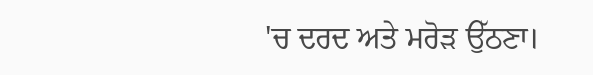'ਚ ਦਰਦ ਅਤੇ ਮਰੋੜ ਉੱਠਣਾ।